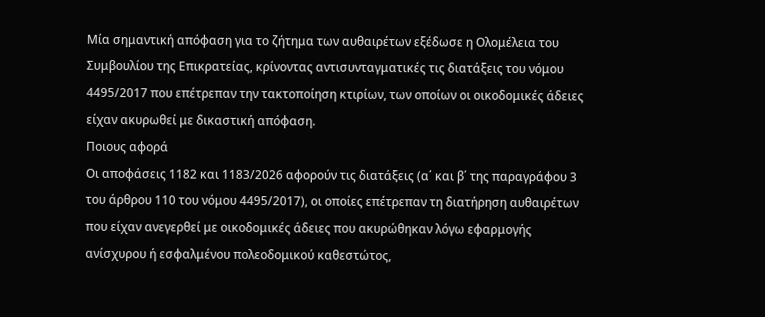Μία σημαντική απόφαση για το ζήτημα των αυθαιρέτων εξέδωσε η Ολομέλεια του Συμβουλίου της Επικρατείας, κρίνοντας αντισυνταγματικές τις διατάξεις του νόμου 4495/2017 που επέτρεπαν την τακτοποίηση κτιρίων, των οποίων οι οικοδομικές άδειες είχαν ακυρωθεί με δικαστική απόφαση.
Ποιους αφορά
Οι αποφάσεις 1182 και 1183/2026 αφορούν τις διατάξεις (α΄ και β΄ της παραγράφου 3 του άρθρου 110 του νόμου 4495/2017), οι οποίες επέτρεπαν τη διατήρηση αυθαιρέτων που είχαν ανεγερθεί με οικοδομικές άδειες που ακυρώθηκαν λόγω εφαρμογής ανίσχυρου ή εσφαλμένου πολεοδομικού καθεστώτος,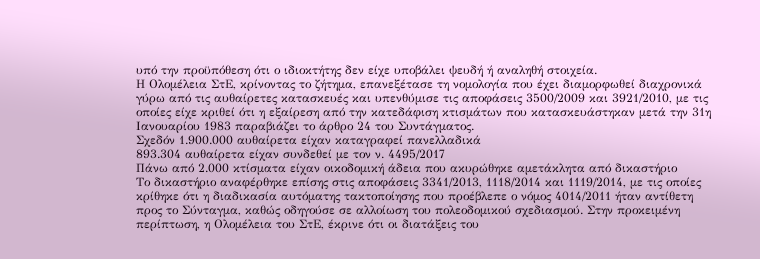υπό την προϋπόθεση ότι ο ιδιοκτήτης δεν είχε υποβάλει ψευδή ή αναληθή στοιχεία.
Η Ολομέλεια ΣτΕ, κρίνοντας το ζήτημα, επανεξέτασε τη νομολογία που έχει διαμορφωθεί διαχρονικά γύρω από τις αυθαίρετες κατασκευές και υπενθύμισε τις αποφάσεις 3500/2009 και 3921/2010, με τις οποίες είχε κριθεί ότι η εξαίρεση από την κατεδάφιση κτισμάτων που κατασκευάστηκαν μετά την 31η Ιανουαρίου 1983 παραβιάζει το άρθρο 24 του Συντάγματος.
Σχεδόν 1.900.000 αυθαίρετα είχαν καταγραφεί πανελλαδικά
893.304 αυθαίρετα είχαν συνδεθεί με τον ν. 4495/2017
Πάνω από 2.000 κτίσματα είχαν οικοδομική άδεια που ακυρώθηκε αμετάκλητα από δικαστήριο
Το δικαστήριο αναφέρθηκε επίσης στις αποφάσεις 3341/2013, 1118/2014 και 1119/2014, με τις οποίες κρίθηκε ότι η διαδικασία αυτόματης τακτοποίησης που προέβλεπε ο νόμος 4014/2011 ήταν αντίθετη προς το Σύνταγμα, καθώς οδηγούσε σε αλλοίωση του πολεοδομικού σχεδιασμού. Στην προκειμένη περίπτωση, η Ολομέλεια του ΣτΕ, έκρινε ότι οι διατάξεις του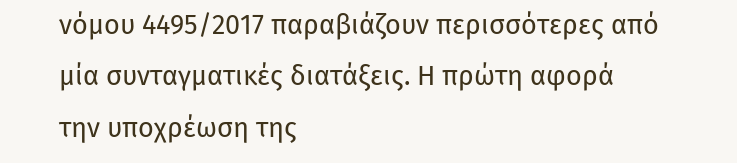νόμου 4495/2017 παραβιάζουν περισσότερες από μία συνταγματικές διατάξεις. Η πρώτη αφορά την υποχρέωση της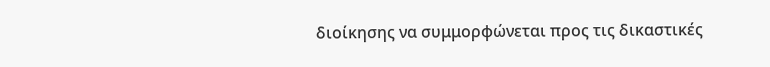διοίκησης να συμμορφώνεται προς τις δικαστικές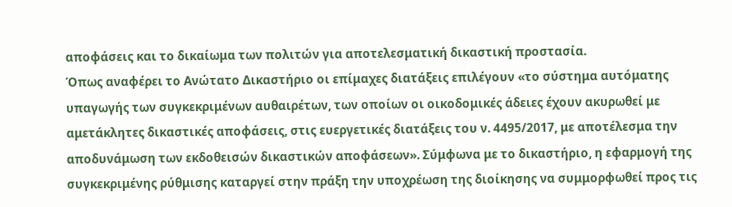αποφάσεις και το δικαίωμα των πολιτών για αποτελεσματική δικαστική προστασία.
Όπως αναφέρει το Ανώτατο Δικαστήριο οι επίμαχες διατάξεις επιλέγουν «το σύστημα αυτόματης υπαγωγής των συγκεκριμένων αυθαιρέτων, των οποίων οι οικοδομικές άδειες έχουν ακυρωθεί με αμετάκλητες δικαστικές αποφάσεις, στις ευεργετικές διατάξεις του ν. 4495/2017, με αποτέλεσμα την αποδυνάμωση των εκδοθεισών δικαστικών αποφάσεων». Σύμφωνα με το δικαστήριο, η εφαρμογή της συγκεκριμένης ρύθμισης καταργεί στην πράξη την υποχρέωση της διοίκησης να συμμορφωθεί προς τις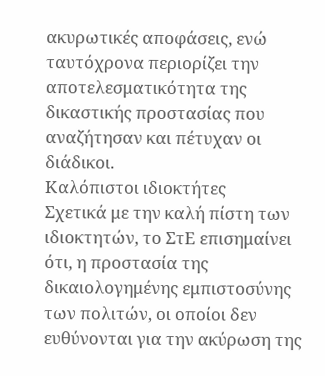ακυρωτικές αποφάσεις, ενώ ταυτόχρονα περιορίζει την αποτελεσματικότητα της δικαστικής προστασίας που αναζήτησαν και πέτυχαν οι διάδικοι.
Καλόπιστοι ιδιοκτήτες
Σχετικά με την καλή πίστη των ιδιοκτητών, το ΣτΕ επισημαίνει ότι, η προστασία της δικαιολογημένης εμπιστοσύνης των πολιτών, οι οποίοι δεν ευθύνονται για την ακύρωση της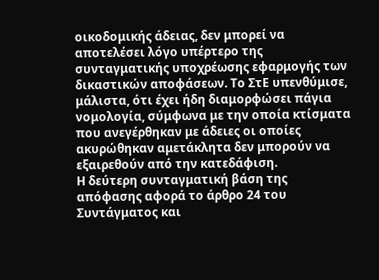οικοδομικής άδειας, δεν μπορεί να αποτελέσει λόγο υπέρτερο της συνταγματικής υποχρέωσης εφαρμογής των δικαστικών αποφάσεων. Το ΣτΕ υπενθύμισε, μάλιστα, ότι έχει ήδη διαμορφώσει πάγια νομολογία, σύμφωνα με την οποία κτίσματα που ανεγέρθηκαν με άδειες οι οποίες ακυρώθηκαν αμετάκλητα δεν μπορούν να εξαιρεθούν από την κατεδάφιση.
Η δεύτερη συνταγματική βάση της απόφασης αφορά το άρθρο 24 του Συντάγματος και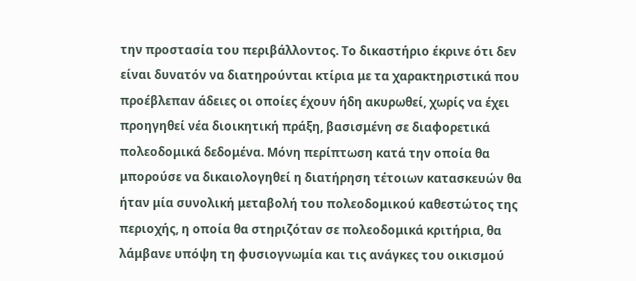την προστασία του περιβάλλοντος. Το δικαστήριο έκρινε ότι δεν είναι δυνατόν να διατηρούνται κτίρια με τα χαρακτηριστικά που προέβλεπαν άδειες οι οποίες έχουν ήδη ακυρωθεί, χωρίς να έχει προηγηθεί νέα διοικητική πράξη, βασισμένη σε διαφορετικά πολεοδομικά δεδομένα. Μόνη περίπτωση κατά την οποία θα μπορούσε να δικαιολογηθεί η διατήρηση τέτοιων κατασκευών θα ήταν μία συνολική μεταβολή του πολεοδομικού καθεστώτος της περιοχής, η οποία θα στηριζόταν σε πολεοδομικά κριτήρια, θα λάμβανε υπόψη τη φυσιογνωμία και τις ανάγκες του οικισμού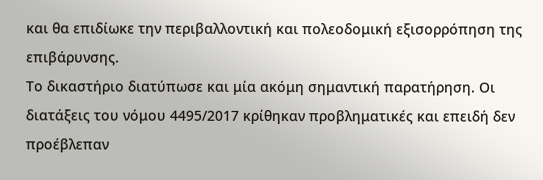και θα επιδίωκε την περιβαλλοντική και πολεοδομική εξισορρόπηση της επιβάρυνσης.
Το δικαστήριο διατύπωσε και μία ακόμη σημαντική παρατήρηση. Οι διατάξεις του νόμου 4495/2017 κρίθηκαν προβληματικές και επειδή δεν προέβλεπαν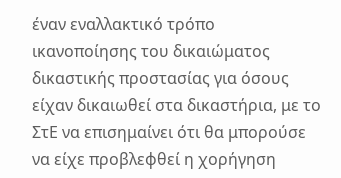έναν εναλλακτικό τρόπο ικανοποίησης του δικαιώματος δικαστικής προστασίας για όσους είχαν δικαιωθεί στα δικαστήρια, με το ΣτΕ να επισημαίνει ότι θα μπορούσε να είχε προβλεφθεί η χορήγηση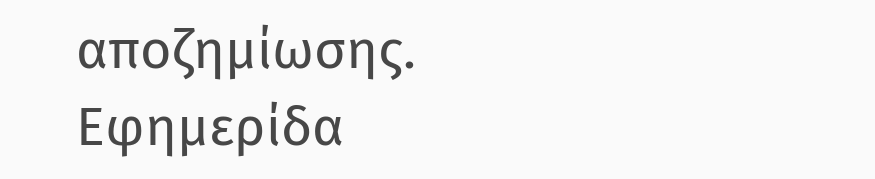αποζημίωσης.
Εφημερίδα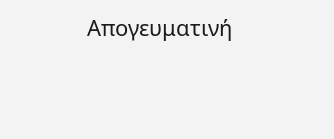Απογευματινή